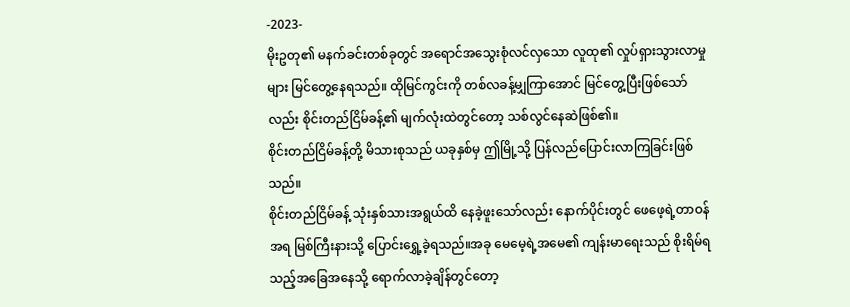-2023-
မိုးဥတု၏ မနက်ခင်းတစ်ခုတွင် အရောင်အသွေးစုံလင်လှသော လူထု၏ လှုပ်ရှားသွားလာမှုများ မြင်တွေ့နေရသည်။ ထိုမြင်ကွင်းကို တစ်လခန့်မျှကြာအောင် မြင်တွေ့ပြီးဖြစ်သော်လည်း စိုင်းတည်ငြိမ်ခန့်၏ မျက်လုံးထဲတွင်တော့ သစ်လွင်နေဆဲဖြစ်၏။
စိုင်းတည်ငြိမ်ခန့်တို့ မိသားစုသည် ယခုနှစ်မှ ဤမြို့သို့ ပြန်လည်ပြောင်းလာကြခြင်းဖြစ်သည်။
စိုင်းတည်ငြိမ်ခန့် သုံးနှစ်သားအရွယ်ထိ နေခဲ့ဖူးသော်လည်း နောက်ပိုင်းတွင် ဖေဖေ့ရဲ့တာဝန်အရ မြစ်ကြီးနားသို့ ပြောင်းရွှေ့ခဲ့ရသည်။အခု မေမေ့ရဲ့အမေ၏ ကျန်းမာရေးသည် စိုးရိမ်ရသည့်အခြေအနေသို့ ရောက်လာခဲ့ချိန်တွင်တော့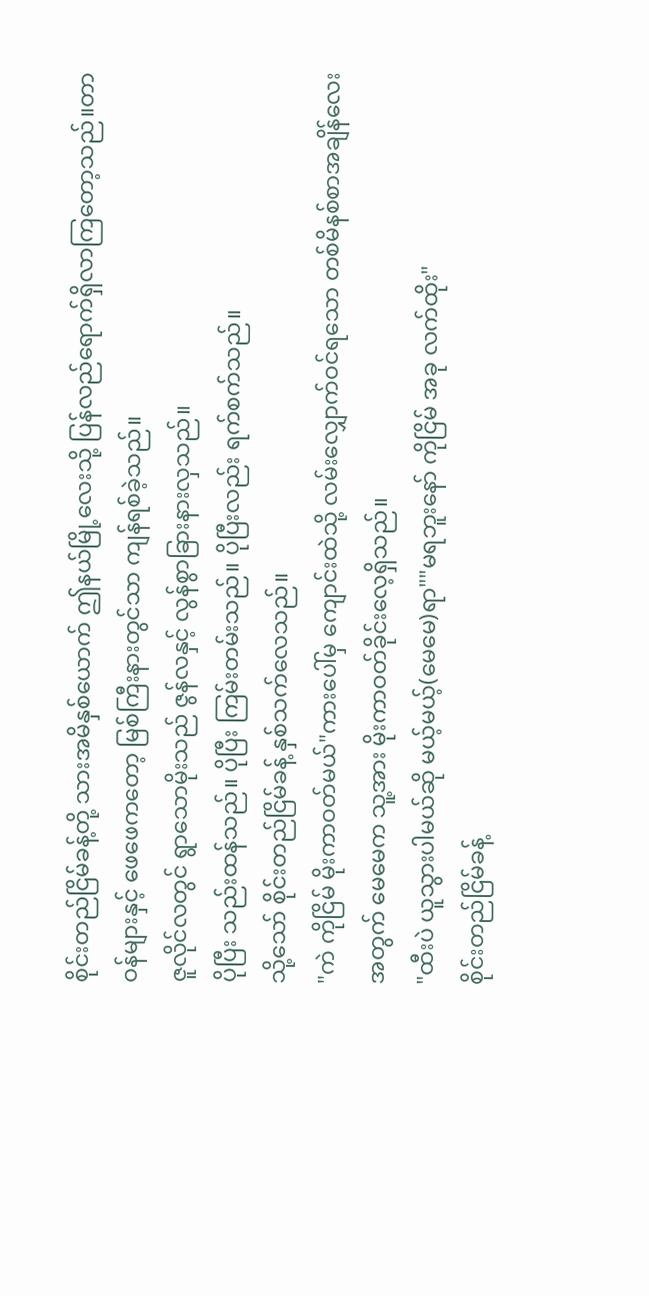စိုင်းတည်ငြိမ်ခန့်တို့ သားအမိနှစ်ယောက် ဤနယ်မြို့လေးသို့ ပြန်လည်ရောက်ရှိလာကြတော့သည်။တာဝန်များနှင့် ဖေဖေကတော့ မြစ်ကြီးနားတွင်သာ ကျန်ရစ်ခဲ့သည်။
ဇူလိုင်လတွင် ရွာသောမိုးသည် ဇွန်လနှင့် လွန်စွာခြားနားလှသည်။
ပိုပြီး သည်းထန်သည်။ ပိုပြီး ကြမ်းတမ်းသည်။ ပိုပြီးလည်း ရက်စက်သည်။
သို့သော် စိုင်းတည်ငြိမ်ခန့် နှစ်သက်လေသည်။
"ကဲ ကိုငြိမ် မိုးကာဝတ်မယ်"ကားပေါ်မှ ကျောင်းထဲသို့ လမ်းလျှောက်ဝင်ရသော တစ်မိနစ်စာအချိန်လေးအတွက် မေမေက သူ့အား မိုးကာဝတ်ခိုင်းလေ့ရှိသည်။
"ထီးပဲ ယူသွားပါမယ်ဆို မယ့်မယ့်(မေမေ)ရာ""မရဘူးနော် ကိုငြိမ် အခု လက်ထိုး"
စိုင်းတည်ငြိမ်ခန့်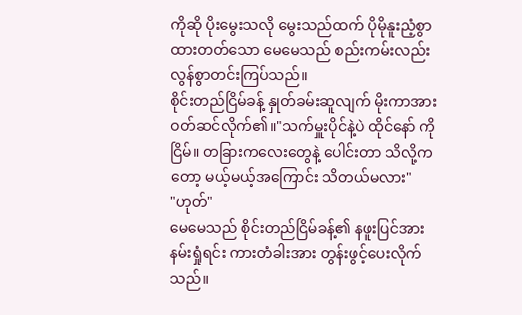ကိုဆို ပိုးမွေးသလို မွေးသည်ထက် ပိုမိုနူးညံ့စွာ ထားတတ်သော မေမေသည် စည်းကမ်းလည်း လွန်စွာတင်းကြပ်သည်။
စိုင်းတည်ငြိမ်ခန့် နှုတ်ခမ်းဆူလျက် မိုးကာအား ဝတ်ဆင်လိုက်၏။"သက်မှူးပိုင်နဲ့ပဲ ထိုင်နော် ကိုငြိမ်။ တခြားကလေးတွေနဲ့ ပေါင်းတာ သိလို့ကတော့ မယ့်မယ့်အကြောင်း သိတယ်မလား"
"ဟုတ်"
မေမေသည် စိုင်းတည်ငြိမ်ခန့်၏ နဖူးပြင်အား နမ်းရှုံရင်း ကားတံခါးအား တွန်းဖွင့်ပေးလိုက်သည်။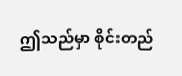ဤသည်မှာ စိုင်းတည်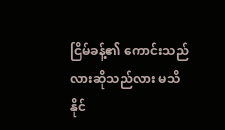ငြိမ်ခန့်၏ ကောင်းသည်လားဆိုသည်လား မသိနိုင်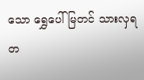သော ရွှေပေါ်မြတင် သားလှရတ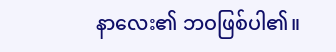နာလေး၏ ဘဝဖြစ်ပါ၏။